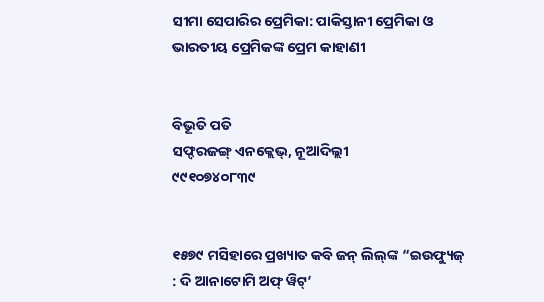ସୀମା ସେପାରିର ପ୍ରେମିକା: ପାକିସ୍ତାନୀ ପ୍ରେମିକା ଓ ଭାରତୀୟ ପ୍ରେମିକଙ୍କ ପ୍ରେମ କାହାଣୀ


ବିଭୂତି ପତି
ସଫ୍ଦରଜଙ୍ଗ୍ ଏନକ୍ଲେଭ୍‌, ନୂଆଦିଲ୍ଲୀ
୯୯୧୦୭୪୦୮୩୯


୧୫୭୯ ମସିହାରେ ପ୍ରଖ୍ୟାତ କବି ଜନ୍ ଲିଲ୍‌ଙ୍କ “ଇଉଫ୍ୟୁଜ୍ : ଦି ଆନାଟୋମି ଅଫ୍ ୱିଟ୍‘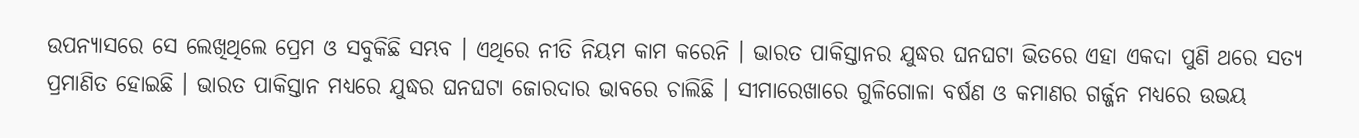ଉପନ୍ୟାସରେ ସେ ଲେଖିଥିଲେ ପ୍ରେମ ଓ ସବୁକିଛି ସମ୍ଭବ । ଏଥିରେ ନୀତି ନିୟମ କାମ କରେନି । ଭାରତ ପାକିସ୍ତାନର ଯୁଦ୍ଧର ଘନଘଟା ଭିତରେ ଏହା ଏକଦା ପୁଣି ଥରେ ସତ୍ୟ ପ୍ରମାଣିତ ହୋଇଛି । ଭାରତ ପାକିସ୍ତାନ ମଧ୍ୟରେ ଯୁଦ୍ଧର ଘନଘଟା ଜୋରଦାର ଭାବରେ ଚାଲିଛି । ସୀମାରେଖାରେ ଗୁଳିଗୋଳା ବର୍ଷଣ ଓ କମାଣର ଗର୍ଜ୍ଜନ ମଧ୍ୟରେ ଉଭୟ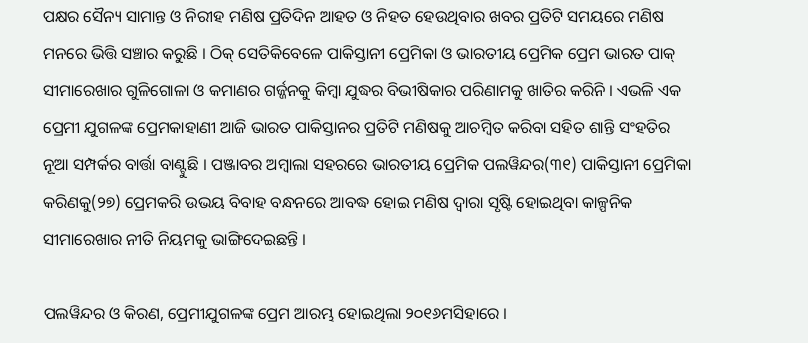ପକ୍ଷର ସୈନ୍ୟ ସାମାନ୍ତ ଓ ନିରୀହ ମଣିଷ ପ୍ରତିଦିନ ଆହତ ଓ ନିହତ ହେଉଥିବାର ଖବର ପ୍ରତିଟି ସମୟରେ ମଣିଷ ମନରେ ଭିତ୍ତି ସଞ୍ଚାର କରୁଛି । ଠିକ୍ ସେତିକିବେଳେ ପାକିସ୍ତାନୀ ପ୍ରେମିକା ଓ ଭାରତୀୟ ପ୍ରେମିକ ପ୍ରେମ ଭାରତ ପାକ୍ ସୀମାରେଖାର ଗୁଳିଗୋଳା ଓ କମାଣର ଗର୍ଜ୍ଜନକୁ କିମ୍ବା ଯୁଦ୍ଧର ବିଭୀଷିକାର ପରିଣାମକୁ ଖାତିର କରିନି । ଏଭଳି ଏକ ପ୍ରେମୀ ଯୁଗଳଙ୍କ ପ୍ରେମକାହାଣୀ ଆଜି ଭାରତ ପାକିସ୍ତାନର ପ୍ରତିଟି ମଣିଷକୁ ଆଚମ୍ବିତ କରିବା ସହିତ ଶାନ୍ତି ସଂହତିର ନୂଆ ସମ୍ପର୍କର ବାର୍ତ୍ତା ବାଣ୍ଟୁଛି । ପଞ୍ଜାବର ଅମ୍ବାଲା ସହରରେ ଭାରତୀୟ ପ୍ରେମିକ ପଲୱିନ୍ଦର(୩୧) ପାକିସ୍ତାନୀ ପ୍ରେମିକା କରିଣକୁ(୨୭) ପ୍ରେମକରି ଉଭୟ ବିବାହ ବନ୍ଧନରେ ଆବଦ୍ଧ ହୋଇ ମଣିଷ ଦ୍ୱାରା ସୃଷ୍ଟି ହୋଇଥିବା କାଳ୍ପନିକ ସୀମାରେଖାର ନୀତି ନିୟମକୁ ଭାଙ୍ଗିଦେଇଛନ୍ତି ।

ପଲୱିନ୍ଦର ଓ କିରଣ, ପ୍ରେମୀଯୁଗଳଙ୍କ ପ୍ରେମ ଆରମ୍ଭ ହୋଇଥିଲା ୨୦୧୬ମସିହାରେ ।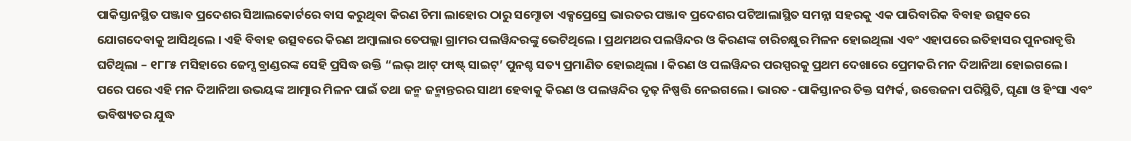ପାକିସ୍ତାନସ୍ଥିତ ପଞ୍ଜାବ ପ୍ରଦେଶର ସିଆଲକୋର୍ଟରେ ବାସ କରୁଥିବା କିରଣ ଚିମା ଲାହୋର ଠାରୁ ସମ୍ଝୋତା ଏକ୍ସପ୍ରେସ୍ରେ ଭାରତର ପଞ୍ଜାବ ପ୍ରଦେଶର ପଟିଆଲାସ୍ଥିତ ସମନ୍ନା ସହରକୁ ଏକ ପାରିବାରିକ ବିବାହ ଉତ୍ସବରେ ଯୋଗଦେବାକୁ ଆସିଥିଲେ । ଏହି ବିବାହ ଉତ୍ସବରେ କିରଣ ଅମ୍ବାଲାର ତେପଲ୍ଲା ଗ୍ରାମର ପଲୱିନ୍ଦରଙ୍କୁ ଭେଟିଥିଲେ । ପ୍ରଥମଥର ପଲୱିନ୍ଦର ଓ କିରଣଙ୍କ ଚାରିଚକ୍ଷୁର ମିଳନ ହୋଇଥିଲା ଏବଂ ଏହାପରେ ଇତିହାସର ପୁନରାବୃତ୍ତି ଘଟିଥିଲା – ୧୮୮୫ ମସିହାରେ ଜେମ୍ସ ବ୍ରାଣ୍ଡରଙ୍କ ସେହି ପ୍ରସିଦ୍ଧ ଉକ୍ତି “ଲଭ୍ ଆଟ୍ ଫାଷ୍ଟ୍ ସାଇଟ୍’ ପୁନଶ୍ଚ ସତ୍ୟ ପ୍ରମାଣିତ ହୋଇଥିଲା । କିରଣ ଓ ପଲୱିନ୍ଦର ପରସ୍ପରକୁ ପ୍ରଥମ ଦେଖାରେ ପ୍ରେମକରି ମନ ଦିଆନିଆ ହୋଇଗଲେ । ପରେ ପରେ ଏହି ମନ ଦିଆନିଆ ଉଭୟଙ୍କ ଆତ୍ମାର ମିଳନ ପାଇଁ ତଥା ଜନ୍ମ ଜନ୍ମାନ୍ତରର ସାଥୀ ହେବାକୁ କିରଣ ଓ ପଲୱନ୍ଦିର ଦୃଢ଼ ନିଷ୍ପତ୍ତି ନେଇଗଲେ । ଭାରତ -ପାକିସ୍ତାନର ତିକ୍ତ ସମ୍ପର୍କ, ଉତ୍ତେଜନା ପରିସ୍ଥିତି, ଘୃଣା ଓ ହିଂସା ଏବଂ ଭବିଷ୍ୟତର ଯୁଦ୍ଧ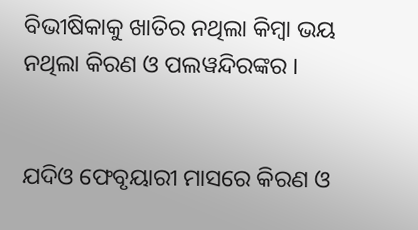ବିଭୀଷିକାକୁ ଖାତିର ନଥିଲା କିମ୍ବା ଭୟ ନଥିଲା କିରଣ ଓ ପଲୱନ୍ଦିରଙ୍କର ।


ଯଦିଓ ଫେବୃୟାରୀ ମାସରେ କିରଣ ଓ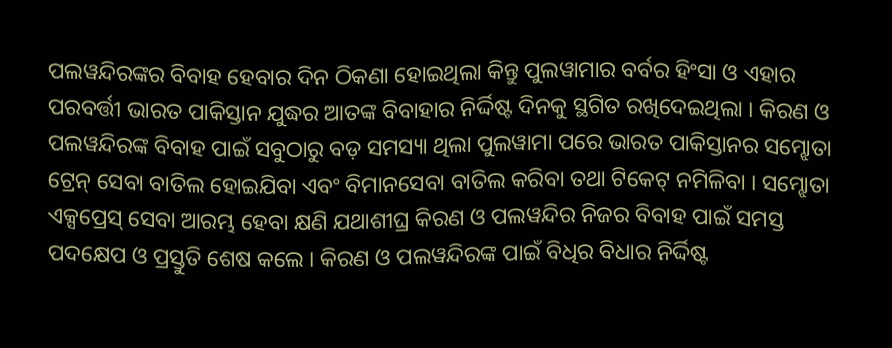ପଲୱନ୍ଦିରଙ୍କର ବିବାହ ହେବାର ଦିନ ଠିକଣା ହୋଇଥିଲା କିନ୍ତୁ ପୁଲୱାମାର ବର୍ବର ହିଂସା ଓ ଏହାର ପରବର୍ତ୍ତୀ ଭାରତ ପାକିସ୍ତାନ ଯୁଦ୍ଧର ଆତଙ୍କ ବିବାହାର ନିର୍ଦ୍ଦିଷ୍ଟ ଦିନକୁ ସ୍ଥଗିତ ରଖିଦେଇଥିଲା । କିରଣ ଓ ପଲୱନ୍ଦିରଙ୍କ ବିବାହ ପାଇଁ ସବୁଠାରୁ ବଡ଼ ସମସ୍ୟା ଥିଲା ପୁଲୱାମା ପରେ ଭାରତ ପାକିସ୍ତାନର ସମ୍ଝୋତା ଟ୍ରେନ୍ ସେବା ବାତିଲ ହୋଇଯିବା ଏବଂ ବିମାନସେବା ବାତିଲ କରିବା ତଥା ଟିକେଟ୍ ନମିଳିବା । ସମ୍ଝୋତା ଏକ୍ସପ୍ରେସ୍ ସେବା ଆରମ୍ଭ ହେବା କ୍ଷଣି ଯଥାଶୀଘ୍ର କିରଣ ଓ ପଲୱନ୍ଦିର ନିଜର ବିବାହ ପାଇଁ ସମସ୍ତ ପଦକ୍ଷେପ ଓ ପ୍ରସ୍ତୁତି ଶେଷ କଲେ । କିରଣ ଓ ପଲୱନ୍ଦିରଙ୍କ ପାଇଁ ବିଧିର ବିଧାର ନିର୍ଦ୍ଦିଷ୍ଟ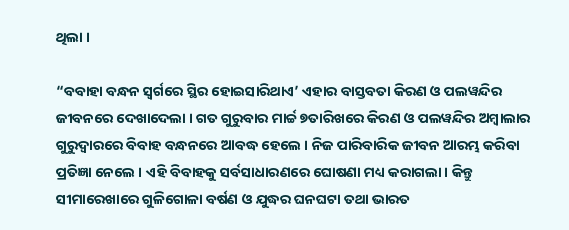ଥିଲା ।

“ବବାହା ବନ୍ଧନ ସ୍ୱର୍ଗରେ ସ୍ଥିର ହୋଇସାରିଥାଏ’ ଏହାର ବାସ୍ତବତା କିରଣ ଓ ପଲୱନ୍ଦିର ଜୀବନରେ ଦେଖାଦେଲା । ଗତ ଗୁରୁବାର ମାର୍ଚ୍ଚ ୭ତାରିଖରେ କିରଣ ଓ ପଲୱନ୍ଦିର ଅମ୍ବାଲାର ଗୁରୁଦ୍ୱାରରେ ବିବାହ ବନ୍ଧନରେ ଆବଦ୍ଧ ହେଲେ । ନିଜ ପାରିବାରିକ ଜୀବନ ଆରମ୍ଭ କରିବା ପ୍ରତିଜ୍ଞା ନେଲେ । ଏହି ବିବାହକୁ ସର୍ବସାଧାରଣରେ ଘୋଷଣା ମଧ୍ୟ କରାଗଲା। କିନ୍ତୁ ସୀମାରେଖାରେ ଗୁଳିଗୋଳା ବର୍ଷଣ ଓ ଯୁଦ୍ଧର ଘନଘଟା ତଥା ଭାରତ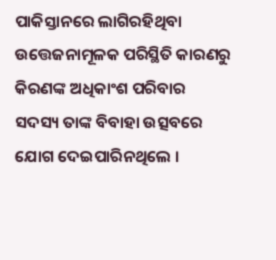ପାକିସ୍ତାନରେ ଲାଗିରହିଥିବା ଉତ୍ତେଜନାମୂଳକ ପରିସ୍ଥିତି କାରଣରୁ କିରଣଙ୍କ ଅଧିକାଂଶ ପରିବାର ସଦସ୍ୟ ତାଙ୍କ ବିବାହା ଉତ୍ସବରେ ଯୋଗ ଦେଇପାରିନଥିଲେ ।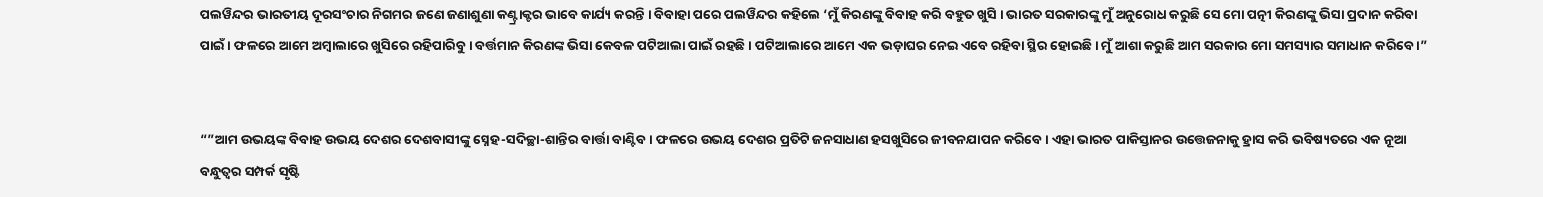ପଲୱିନ୍ଦର ଭାରତୀୟ ଦୂରସଂଚାର ନିଗମର ଜଣେ ଜଣାଶୁଣା କଣ୍ଟ୍ରାକ୍ଟର ଭାବେ କାର୍ଯ୍ୟ କରନ୍ତି । ବିବାହା ପରେ ପଲୱିନ୍ଦର କହିଲେ ‘ମୁଁ କିରଣଙ୍କୁ ବିବାହ କରି ବହୁତ ଖୁସି । ଭାରତ ସରକାରଙ୍କୁ ମୁଁ ଅନୁରୋଧ କରୁଛି ସେ ମୋ ପତ୍ନୀ କିରଣଙ୍କୁ ଭିସା ପ୍ରଦାନ କରିବା ପାଇଁ । ଫଳରେ ଆମେ ଅମ୍ବାଲାରେ ଖୁସିରେ ରହିପାରିବୁ । ବର୍ତ୍ତମାନ କିରଣଙ୍କ ଭିସା କେବଳ ପଟିଆଲା ପାଇଁ ରହଛି । ପଟିଆଲାରେ ଆମେ ଏକ ଭଡ଼ାଘର ନେଇ ଏବେ ରହିବା ସ୍ଥିର ହୋଇଛି । ମୁଁ ଆଶା କରୁଛି ଆମ ସରକାର ମୋ ସମସ୍ୟାର ସମାଧାନ କରିବେ ।”


“”ଆମ ଉଭୟଙ୍କ ବିବାହ ଉଭୟ ଦେଶର ଦେଶବାସୀଙ୍କୁ ସ୍ନେହ-ସଦିଚ୍ଛା-ଶାନ୍ତିର ବାର୍ତ୍ତା ବାଣ୍ଟିବ । ଫଳରେ ଉଭୟ ଦେଶର ପ୍ରତିଟି ଜନସାଧାଣ ହସଖୁସିରେ ଜୀବନଯାପନ କରିବେ । ଏହା ଭାରତ ପାକିସ୍ତାନର ଉତ୍ତେଜନାକୁ ହ୍ରାସ କରି ଭବିଷ୍ୟତରେ ଏକ ନୂଆ ବନ୍ଧୁତ୍ୱର ସମ୍ପର୍କ ସୃଷ୍ଟି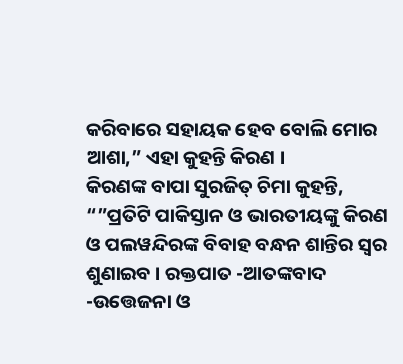କରିବାରେ ସହାୟକ ହେବ ବୋଲି ମୋର ଆଶା,” ଏହା କୁହନ୍ତି କିରଣ ।
କିରଣଙ୍କ ବାପା ସୁରଜିତ୍ ଚିମା କୁହନ୍ତି, “”ପ୍ରତିଟି ପାକିସ୍ତାନ ଓ ଭାରତୀୟଙ୍କୁ କିରଣ ଓ ପଲୱନ୍ଦିରଙ୍କ ବିବାହ ବନ୍ଧନ ଶାନ୍ତିର ସ୍ୱର ଶୁଣାଇବ । ରକ୍ତପାତ -ଆତଙ୍କବାଦ -ଉତ୍ତେଜନା ଓ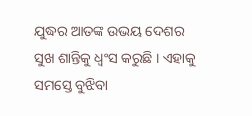ଯୁଦ୍ଧର ଆତଙ୍କ ଉଭୟ ଦେଶର ସୁଖ ଶାନ୍ତିକୁ ଧ୍ୱଂସ କରୁଛି । ଏହାକୁ ସମସ୍ତେ ବୁଝିବା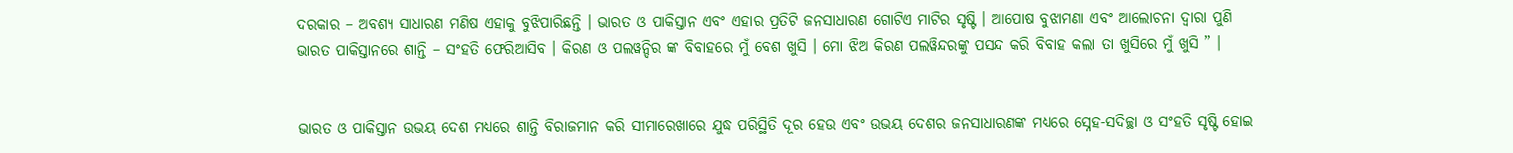ଦରକାର – ଅବଶ୍ୟ ସାଧାରଣ ମଣିଷ ଏହାକୁ ବୁଝିପାରିଛନ୍ତି । ଭାରତ ଓ ପାକିସ୍ତାନ ଏବଂ ଏହାର ପ୍ରତିଟି ଜନସାଧାରଣ ଗୋଟିଏ ମାଟିର ସୃଷ୍ଟି । ଆପୋଷ ବୁଝାମଣା ଏବଂ ଆଲୋଚନା ଦ୍ୱାରା ପୁଣି ଭାରତ ପାକିସ୍ତାନରେ ଶାନ୍ତି – ସଂହତି ଫେରିଆସିବ । କିରଣ ଓ ପଲୱନ୍ଦିର ଙ୍କ ବିବାହରେ ମୁଁ ବେଶ ଖୁସି । ମୋ ଝିଅ କିରଣ ପଲୱିନ୍ଦରଙ୍କୁ ପସନ୍ଦ କରି ବିବାହ କଲା ତା ଖୁସିରେ ମୁଁ ଖୁସି ” ।


ଭାରତ ଓ ପାକିସ୍ତାନ ଉଭୟ ଦେଶ ମଧ୍ୟରେ ଶାନ୍ତି ବିରାଜମାନ କରି ସୀମାରେଖାରେ ଯୁଦ୍ଧ ପରିସ୍ଥିତି ଦୂର ହେଉ ଏବଂ ଉଭୟ ଦେଶର ଜନସାଧାରଣଙ୍କ ମଧ୍ୟରେ ସ୍ନେହ-ସଦିଚ୍ଛା ଓ ସଂହତି ସୃଷ୍ଟି ହୋଇ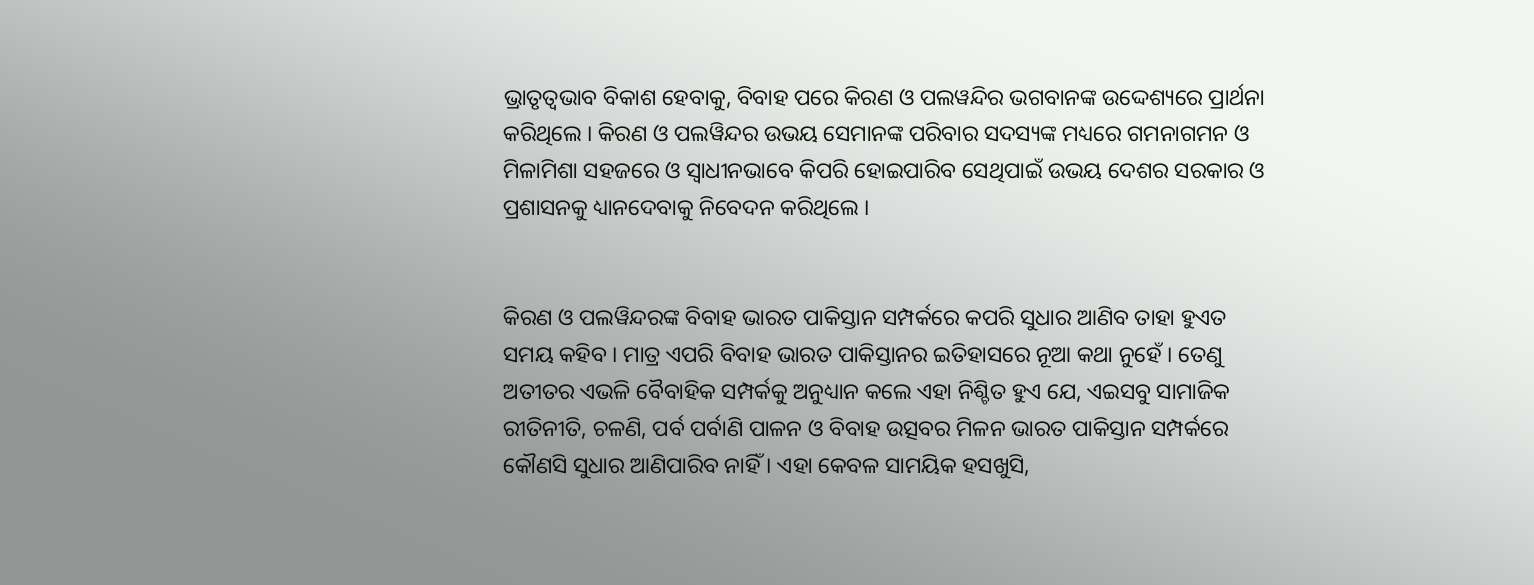ଭ୍ରାତୃତ୍ୱଭାବ ବିକାଶ ହେବାକୁ, ବିବାହ ପରେ କିରଣ ଓ ପଲୱନ୍ଦିର ଭଗବାନଙ୍କ ଉଦ୍ଦେଶ୍ୟରେ ପ୍ରାର୍ଥନା କରିଥିଲେ । କିରଣ ଓ ପଲୱିନ୍ଦର ଉଭୟ ସେମାନଙ୍କ ପରିବାର ସଦସ୍ୟଙ୍କ ମଧ୍ୟରେ ଗମନାଗମନ ଓ ମିଳାମିଶା ସହଜରେ ଓ ସ୍ୱାଧୀନଭାବେ କିପରି ହୋଇପାରିବ ସେଥିପାଇଁ ଉଭୟ ଦେଶର ସରକାର ଓ ପ୍ରଶାସନକୁ ଧ୍ୟାନଦେବାକୁ ନିବେଦନ କରିଥିଲେ ।


କିରଣ ଓ ପଲୱିନ୍ଦରଙ୍କ ବିବାହ ଭାରତ ପାକିସ୍ତାନ ସମ୍ପର୍କରେ କପରି ସୁଧାର ଆଣିବ ତାହା ହୁଏତ ସମୟ କହିବ । ମାତ୍ର ଏପରି ବିବାହ ଭାରତ ପାକିସ୍ତାନର ଇତିହାସରେ ନୂଆ କଥା ନୁହେଁ । ତେଣୁ ଅତୀତର ଏଭଳି ବୈବାହିକ ସମ୍ପର୍କକୁ ଅନୁଧ୍ୟାନ କଲେ ଏହା ନିଶ୍ଚିତ ହୁଏ ଯେ, ଏଇସବୁ ସାମାଜିକ ରୀତିନୀତି, ଚଳଣି, ପର୍ବ ପର୍ବାଣି ପାଳନ ଓ ବିବାହ ଉତ୍ସବର ମିଳନ ଭାରତ ପାକିସ୍ତାନ ସମ୍ପର୍କରେ କୌଣସି ସୁଧାର ଆଣିପାରିବ ନାହିଁ । ଏହା କେବଳ ସାମୟିକ ହସଖୁସି,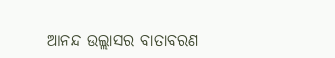ଆନନ୍ଦ ଉଲ୍ଲାସର ବାତାବରଣ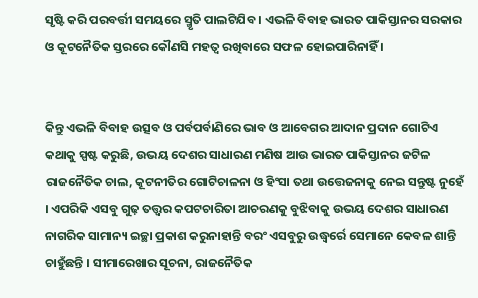ସୃଷ୍ଟି କରି ପରବର୍ତ୍ତୀ ସମୟରେ ସ୍ମୃତି ପାଲଟିଯିବ । ଏଭଳି ବିବାହ ଭାରତ ପାକିସ୍ତାନର ସରକାର ଓ କୂଟନୈତିକ ସ୍ତରରେ କୌଣସି ମହତ୍ୱ ରଖିବାରେ ସଫଳ ହୋଇପାରିନାହିଁ ।


କିନ୍ତୁ ଏଭଳି ବିବାହ ଉତ୍ସବ ଓ ପର୍ବପର୍ବାଣିରେ ଭାବ ଓ ଆବେଗର ଆଦାନ ପ୍ରଦାନ ଗୋଟିଏ କଥାକୁ ସ୍ପଷ୍ଟ କରୁଛି, ଉଭୟ ଦେଶର ସାଧାରଣ ମଣିଷ ଆଉ ଭାରତ ପାକିସ୍ତାନର ଜଟିଳ ରାଜନୈତିକ ଚାଲ, କୂଟନୀତିର ଗୋଟିଚାଳନା ଓ ହିଂସା ତଥା ଉତ୍ତେଜନାକୁ ନେଇ ସନ୍ତୁଷ୍ଟ ନୁହେଁ । ଏପରିକି ଏସବୁ ଗୁଢ଼ ତତ୍ତ୍ୱର କପଟଚାରିତା ଆଚରଣକୁ ବୁଝିବାକୁ ଉଭୟ ଦେଶର ସାଧାରଣ ନାଗରିକ ସାମାନ୍ୟ ଇଚ୍ଛା ପ୍ରକାଶ କରୁନାହାନ୍ତି ବରଂ ଏସବୁରୁ ଉଦ୍ଧ୍ୱର୍ରେ ସେମାନେ କେବଳ ଶାନ୍ତି ଚାହୁଁଛନ୍ତି । ସୀମାରେଖାର ସୂଚନା, ରାଜନୈତିକ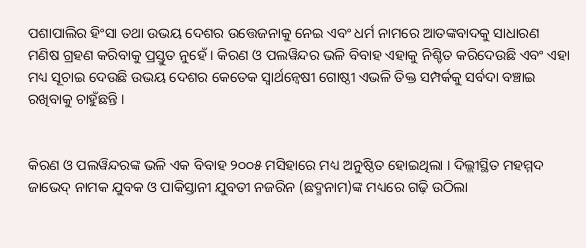ପଶାପାଲିର ହିଂସା ତଥା ଉଭୟ ଦେଶର ଉତ୍ତେଜନାକୁ ନେଇ ଏବଂ ଧର୍ମ ନାମରେ ଆତଙ୍କବାଦକୁ ସାଧାରଣ ମଣିଷ ଗ୍ରହଣ କରିବାକୁ ପ୍ରସ୍ତୁତ ନୁହେଁ । କିରଣ ଓ ପଲୱିନ୍ଦର ଭଳି ବିବାହ ଏହାକୁ ନିଶ୍ଚିତ କରିଦେଉଛି ଏବଂ ଏହା ମଧ୍ୟ ସୂଚାଇ ଦେଉଛି ଉଭୟ ଦେଶର କେତେକ ସ୍ୱାର୍ଥନ୍ୱେଷୀ ଗୋଷ୍ଠୀ ଏଭଳି ତିକ୍ତ ସମ୍ପର୍କକୁ ସର୍ବଦା ବଞ୍ଚାଇ ରଖିବାକୁ ଚାହୁଁଛନ୍ତି ।


କିରଣ ଓ ପଲୱିନ୍ଦରଙ୍କ ଭଳି ଏକ ବିବାହ ୨୦୦୫ ମସିହାରେ ମଧ୍ୟ ଅନୁଷ୍ଠିତ ହୋଇଥିଲା । ଦିଲ୍ଲୀସ୍ଥିତ ମହମ୍ମଦ ଜାଭେଦ୍ ନାମକ ଯୁବକ ଓ ପାକିସ୍ତାନୀ ଯୁବତୀ ନଜରିନ (ଛଦ୍ମନାମ)ଙ୍କ ମଧ୍ୟରେ ଗଢ଼ି ଉଠିଲା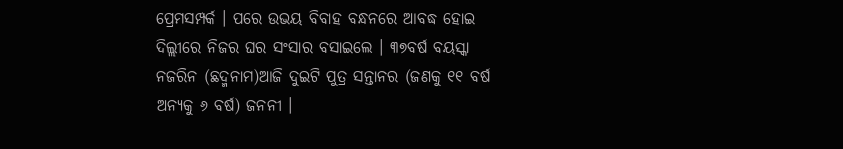ପ୍ରେମସମ୍ପର୍କ । ପରେ ଉଭୟ ବିବାହ ବନ୍ଧନରେ ଆବଦ୍ଧ ହୋଇ ଦିଲ୍ଲୀରେ ନିଜର ଘର ସଂସାର ବସାଇଲେ । ୩୭ବର୍ଷ ବୟସ୍କା ନଜରିନ (ଛଦ୍ମନାମ)ଆଜି ଦୁଇଟି ପୁତ୍ର ସନ୍ତାନର (ଜଣକୁ ୧୧ ବର୍ଷ ଅନ୍ୟକୁ ୬ ବର୍ଷ) ଜନନୀ ।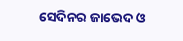ସେଦିନର ଜାଭେଦ ଓ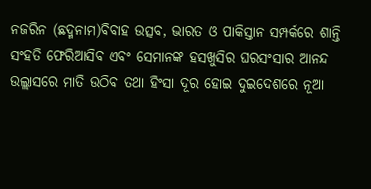ନଜରିନ (ଛଦ୍ମନାମ)ବିବାହ ଉତ୍ସବ, ଭାରତ ଓ ପାକିସ୍ତାନ ସମ୍ପର୍କରେ ଶାନ୍ତି ସଂହତି ଫେରିଆସିବ ଏବଂ ସେମାନଙ୍କ ହସଖୁସିର ଘରସଂସାର ଆନନ୍ଦ ଉଲ୍ଲାସରେ ମାତି ଉଠିବ ତଥା ହିଂସା ଦୂର ହୋଇ ଦୁଇଦେଶରେ ନୂଆ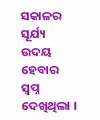ସକାଳର ସୂର୍ଯ୍ୟ ଉଦୟ ହେବାର ସ୍ୱପ୍ନ ଦେଖିଥିଲା ।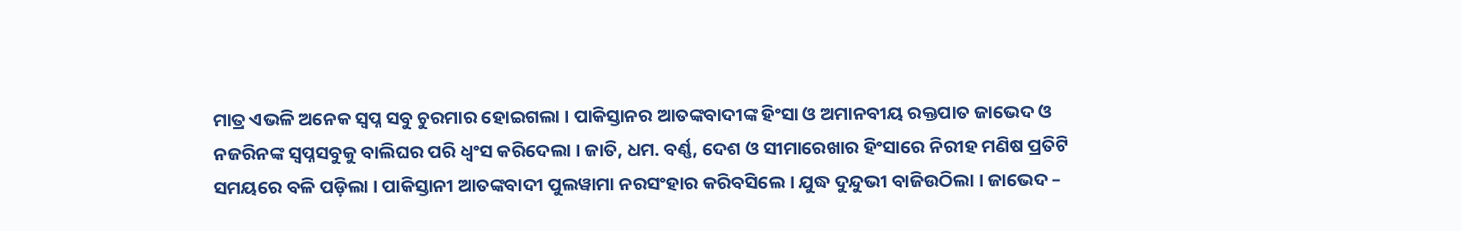ମାତ୍ର ଏଭଳି ଅନେକ ସ୍ୱପ୍ନ ସବୁ ଚୁରମାର ହୋଇଗଲା । ପାକିସ୍ତାନର ଆତଙ୍କବାଦୀଙ୍କ ହିଂସା ଓ ଅମାନବୀୟ ରକ୍ତପାତ ଜାଭେଦ ଓ ନଜରିନଙ୍କ ସ୍ୱପ୍ନସବୁକୁ ବାଲିଘର ପରି ଧ୍ୱଂସ କରିଦେଲା । ଜାତି, ଧମ. ବର୍ଣ୍ଣ, ଦେଶ ଓ ସୀମାରେଖାର ହିଂସାରେ ନିରୀହ ମଣିଷ ପ୍ରତିଟି ସମୟରେ ବଳି ପଡ଼ିଲା । ପାକିସ୍ତାନୀ ଆତଙ୍କବାଦୀ ପୁଲୱାମା ନରସଂହାର କରିବସିଲେ । ଯୁଦ୍ଧ ଦୁନ୍ଦୁଭୀ ବାଜିଉଠିଲା । ଜାଭେଦ –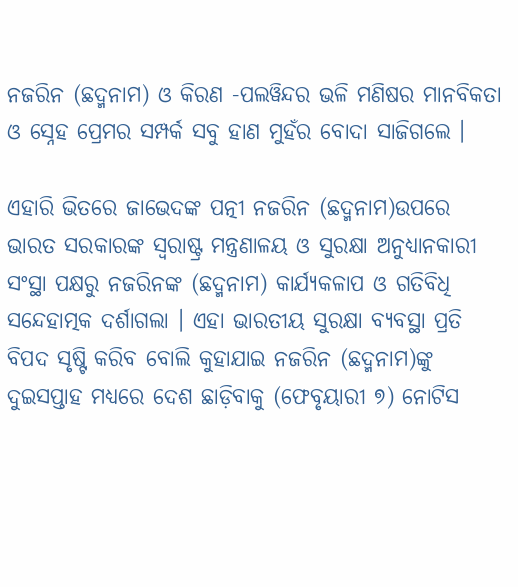ନଜରିନ (ଛଦ୍ମନାମ) ଓ କିରଣ -ପଲୱିନ୍ଦର ଭଳି ମଣିଷର ମାନବିକତା ଓ ସ୍ନେହ ପ୍ରେମର ସମ୍ପର୍କ ସବୁ ହାଣ ମୁହଁର ବୋଦା ସାଜିଗଲେ ।

ଏହାରି ଭିତରେ ଜାଭେଦଙ୍କ ପତ୍ନୀ ନଜରିନ (ଛଦ୍ମନାମ)ଉପରେ ଭାରତ ସରକାରଙ୍କ ସ୍ୱରାଷ୍ଟ୍ର ମନ୍ତ୍ରଣାଳୟ ଓ ସୁରକ୍ଷା ଅନୁଧ୍ୟାନକାରୀ ସଂସ୍ଥା ପକ୍ଷରୁ ନଜରିନଙ୍କ (ଛଦ୍ମନାମ) କାର୍ଯ୍ୟକଳାପ ଓ ଗତିବିଧି ସନ୍ଦେହାତ୍ମକ ଦର୍ଶାଗଲା । ଏହା ଭାରତୀୟ ସୁରକ୍ଷା ବ୍ୟବସ୍ଥା ପ୍ରତି ବିପଦ ସୃଷ୍ଟି କରିବ ବୋଲି କୁହାଯାଇ ନଜରିନ (ଛଦ୍ମନାମ)ଙ୍କୁ ଦୁଇସପ୍ତାହ ମଧ୍ୟରେ ଦେଶ ଛାଡ଼ିବାକୁ (ଫେବୃୟାରୀ ୭) ନୋଟିସ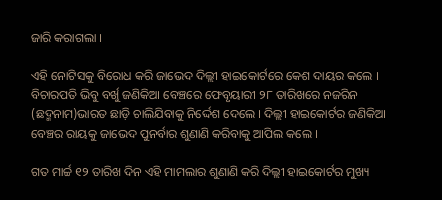ଜାରି କରାଗଲା ।

ଏହି ନୋଟିସକୁ ବିରୋଧ କରି ଜାଭେଦ ଦିଲ୍ଲୀ ହାଇକୋର୍ଟରେ କେଶ ଦାୟର କଲେ । ବିଚାରପତି ଭିବୁ ବର୍ଖୁ ଜଣିକିଆ ବେଞ୍ଚରେ ଫେବୃୟାରୀ ୨୮ ତାରିଖରେ ନଜରିନ (ଛଦ୍ମନାମ)ଭାରତ ଛାଡ଼ି ଚାଲିଯିବାକୁ ନିର୍ଦ୍ଦେଶ ଦେଲେ । ଦିଲ୍ଲୀ ହାଇକୋର୍ଟର ଜଣିକିଆ ବେଞ୍ଚର ରାୟକୁ ଜାଭେଦ ପୁନର୍ବାର ଶୁଣାଣି କରିବାକୁ ଆପିଲ କଲେ ।

ଗତ ମାର୍ଚ୍ଚ ୧୨ ତାରିଖ ଦିନ ଏହି ମାମଲାର ଶୁଣାଣି କରି ଦିଲ୍ଲୀ ହାଇକୋର୍ଟର ମୁଖ୍ୟ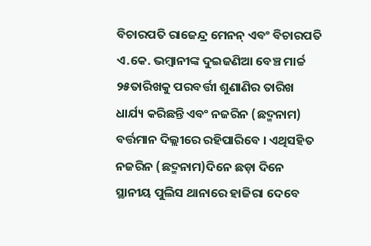ବିଚାରପତି ରାଜେନ୍ଦ୍ର ମେନନ୍ ଏବଂ ବିଚାରପତି ଏ.କେ. ଭମ୍ବାନୀଙ୍କ ଦୁଇଜଣିଆ ବେଞ୍ଚ ମାର୍ଚ୍ଚ ୨୫ତାରିଖକୁ ପରବର୍ତ୍ତୀ ଶୁଣାଣିର ତାରିଖ ଧାର୍ଯ୍ୟ କରିଛନ୍ତି ଏବଂ ନଜରିନ (ଛଦ୍ମନାମ) ବର୍ତ୍ତମାନ ଦିଲ୍ଲୀରେ ରହିପାରିବେ । ଏଥିସହିତ ନଜରିନ (ଛଦ୍ମନାମ)ଦିନେ ଛଡ଼ା ଦିନେ ସ୍ଥାନୀୟ ପୁଲିସ ଥାନାରେ ହାଜିରା ଦେବେ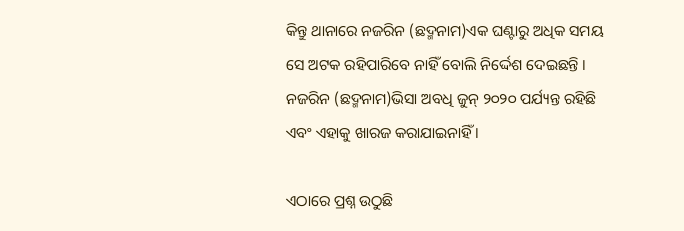କିନ୍ତୁ ଥାନାରେ ନଜରିନ (ଛଦ୍ମନାମ)ଏକ ଘଣ୍ଟାରୁ ଅଧିକ ସମୟ ସେ ଅଟକ ରହିପାରିବେ ନାହିଁ ବୋଲି ନିର୍ଦ୍ଦେଶ ଦେଇଛନ୍ତି । ନଜରିନ (ଛଦ୍ମନାମ)ଭିସା ଅବଧି ଜୁନ୍ ୨୦୨୦ ପର୍ଯ୍ୟନ୍ତ ରହିଛି ଏବଂ ଏହାକୁ ଖାରଜ କରାଯାଇନାହିଁ ।

ଏଠାରେ ପ୍ରଶ୍ନ ଉଠୁଛି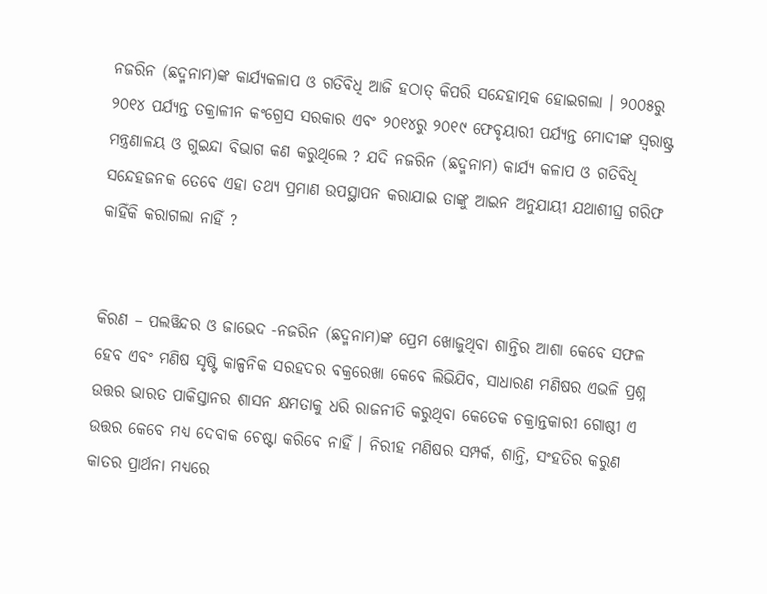ନଜରିନ (ଛଦ୍ମନାମ)ଙ୍କ କାର୍ଯ୍ୟକଳାପ ଓ ଗତିବିଧି ଆଜି ହଠାତ୍ କିପରି ସନ୍ଦେହାତ୍ମକ ହୋଇଗଲା । ୨୦୦୫ରୁ ୨୦୧୪ ପର୍ଯ୍ୟନ୍ତ ତକ୍ରାଳୀନ କଂଗ୍ରେସ ସରକାର ଏବଂ ୨୦୧୪ରୁ ୨୦୧୯ ଫେବୃୟାରୀ ପର୍ଯ୍ୟନ୍ତ ମୋଦୀଙ୍କ ସ୍ୱରାଷ୍ଟ୍ର ମନ୍ତ୍ରଣାଳୟ ଓ ଗୁଇନ୍ଦା ବିଭାଗ କଣ କରୁଥିଲେ ? ଯଦି ନଜରିନ (ଛଦ୍ମନାମ) କାର୍ଯ୍ୟ କଳାପ ଓ ଗତିବିଧି ସନ୍ଦେହଜନକ ତେବେ ଏହା ତଥ୍ୟ ପ୍ରମାଣ ଉପସ୍ଥାପନ କରାଯାଇ ତାଙ୍କୁ ଆଇନ ଅନୁଯାୟୀ ଯଥାଶୀଘ୍ର ଗରିଫ କାହିଁକି କରାଗଲା ନାହିଁ ?


କିରଣ – ପଲୱିନ୍ଦର ଓ ଜାଭେଦ -ନଜରିନ (ଛଦ୍ମନାମ)ଙ୍କ ପ୍ରେମ ଖୋଜୁଥିବା ଶାନ୍ତିର ଆଶା କେବେ ସଫଳ ହେବ ଏବଂ ମଣିଷ ସୃଷ୍ଟି କାଳ୍ପନିକ ସରହଦର ବକ୍ରରେଖା କେବେ ଲିଭିଯିବ, ସାଧାରଣ ମଣିଷର ଏଭଳି ପ୍ରଶ୍ନ ଉତ୍ତର ଭାରତ ପାକିସ୍ତାନର ଶାସନ କ୍ଷମତାକୁ ଧରି ରାଜନୀତି କରୁଥିବା କେତେକ ଚକ୍ରାନ୍ତକାରୀ ଗୋଷ୍ଠୀ ଏ ଉତ୍ତର କେବେ ମଧ୍ୟ ଦେବାକ ଚେଷ୍ଟା କରିବେ ନାହିଁ । ନିରୀହ ମଣିଷର ସମ୍ପର୍କ, ଶାନ୍ତି, ସଂହତିର କରୁଣ କାତର ପ୍ରାର୍ଥନା ମଧ୍ୟରେ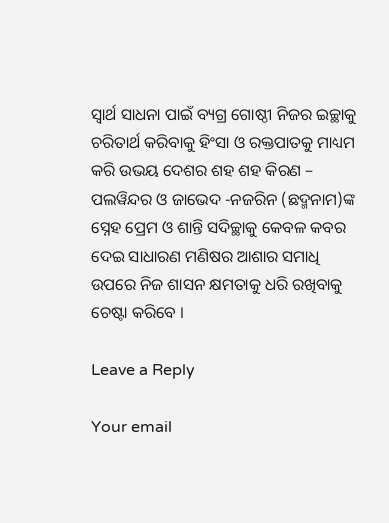ସ୍ୱାର୍ଥ ସାଧନା ପାଇଁ ବ୍ୟଗ୍ର ଗୋଷ୍ଠୀ ନିଜର ଇଚ୍ଛାକୁ ଚରିତାର୍ଥ କରିବାକୁ ହିଂସା ଓ ରକ୍ତପାତକୁ ମାଧ୍ୟମ କରି ଉଭୟ ଦେଶର ଶହ ଶହ କିରଣ – ପଲୱିନ୍ଦର ଓ ଜାଭେଦ -ନଜରିନ (ଛଦ୍ମନାମ)ଙ୍କ ସ୍ନେହ ପ୍ରେମ ଓ ଶାନ୍ତି ସଦିଚ୍ଛାକୁ କେବଳ କବର ଦେଇ ସାଧାରଣ ମଣିଷର ଆଶାର ସମାଧି ଉପରେ ନିଜ ଶାସନ କ୍ଷମତାକୁ ଧରି ରଖିବାକୁ ଚେଷ୍ଟା କରିବେ ।

Leave a Reply

Your email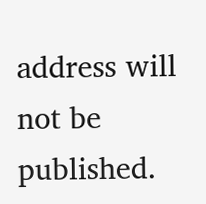address will not be published.